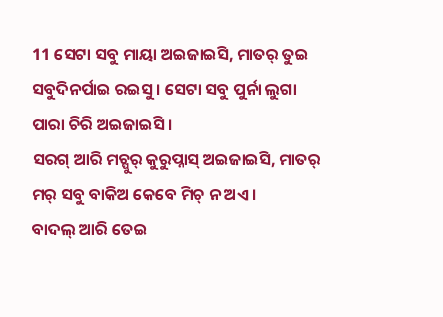11 ସେଟା ସବୁ ମାୟା ଅଇଜାଇସି, ମାତର୍ ତୁଇ ସବୁଦିନର୍ପାଇ ରଇସୁ । ସେଟା ସବୁ ପୁର୍ନା ଲୁଗା ପାରା ଚିରି ଅଇଜାଇସି ।
ସରଗ୍ ଆରି ମଚ୍ପୁର୍ କୁରୁପ୍ନାସ୍ ଅଇଜାଇସି, ମାତର୍ ମର୍ ସବୁ ବାକିଅ କେବେ ମିଚ୍ ନ ଅଏ ।
ବାଦଲ୍ ଆରି ତେଇ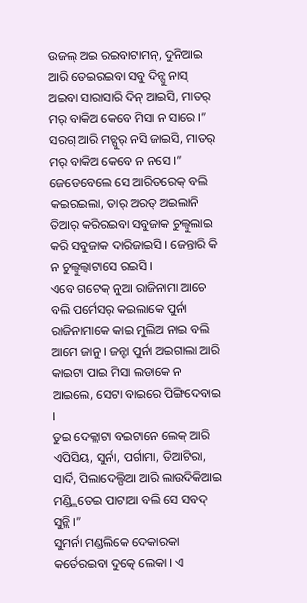ଉଜଲ୍ ଅଇ ରଇବାଟାମନ୍, ଦୁନିଆଇ ଆରି ତେଇରଇବା ସବୁ ଦିନ୍ସୁ ନାସ୍ ଅଇବା ସାରାସାରି ଦିନ୍ ଆଇସି, ମାତର୍ ମର୍ ବାକିଅ କେବେ ମିସା ନ ସାରେ ।”
ସରଗ୍ ଆରି ମଚ୍ପୁର୍ ନସି ଜାଇସି, ମାତର୍ ମର୍ ବାକିଅ କେବେ ନ ନସେ ।”
ଜେଡେବେଲେ ସେ ଆରିତରେକ୍ ବଲି କଇରଇଲା, ତାର୍ ଅରତ୍ ଅଇଲାନି ତିଆର୍ କରିରଇବା ସବୁଜାକ ଚୁଲ୍ବୁଲାଇ କରି ସବୁଜାକ ଦାରିଜାଇସି । ଜେନ୍ତାରି କି ନ ଚୁଲ୍ବୁଲ୍ବାଟାସେ ରଇସି ।
ଏବେ ଗଟେକ୍ ନୁଆ ରାଜିନାମା ଆଚେ ବଲି ପର୍ମେସର୍ କଇଲାକେ ପୁର୍ନା ରାଜିନାମାକେ କାଇ ମୁଲିଅ ନାଇ ବଲି ଆମେ ଜାନୁ । ଜନ୍ଟା ପୁର୍ନା ଅଇଗାଲା ଆରି କାଇଟା ପାଇ ମିସା ଲଡାକେ ନ ଆଇଲେ, ସେଟା ବାଇରେ ପିଙ୍ଗିଦେବାଇ ।
ତୁଇ ଦେକ୍ଲାଟା ବଇଟାନେ ଲେକ୍ ଆରି ଏପିସିୟ, ସୁର୍ନା, ପର୍ଗାମା, ତିଆଟିରା, ସାର୍ଦି, ପିଲାଦେଲ୍ପିଆ ଆରି ଲାଉଦିକିଆଇ ମଣ୍ଡ୍ଲିତେଇ ପାଟାଆ ବଲି ସେ ସବଦ୍ ସୁନ୍ଲି ।”
ସୁମର୍ନା ମଣ୍ଡଲିକେ ଦେକାରକା କର୍ତେରଇବା ଦୁତ୍କେ ଲେକା । ଏ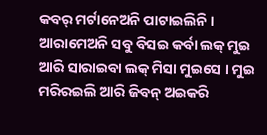କବର୍ ମର୍ଟାନେଅନି ପାଟାଇଲିନି । ଆରାମେଅନି ସବୁ ବିସଇ କର୍ବା ଲକ୍ ମୁଇ ଆରି ସାରାଇବା ଲକ୍ ମିସା ମୁଇସେ । ମୁଇ ମରିରଇଲି ଆରି ଜିବନ୍ ଅଇକରି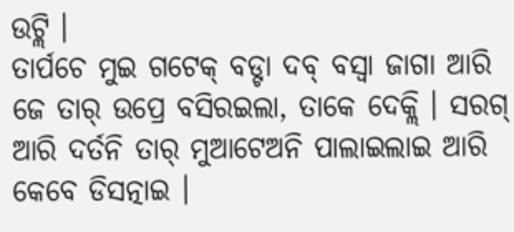ଉଟ୍ଲି ।
ତାର୍ପଚେ ମୁଇ ଗଟେକ୍ ବଡ୍ଟା ଦବ୍ ବସ୍ବା ଜାଗା ଆରି ଜେ ତାର୍ ଉପ୍ରେ ବସିରଇଲା, ତାକେ ଦେକ୍ଲି । ସରଗ୍ ଆରି ଦର୍ତନି ତାର୍ ମୁଆଟେଅନି ପାଲାଇଲାଇ ଆରି କେବେ ଡିସତ୍ନାଇ ।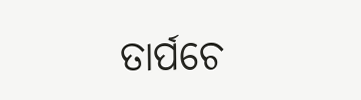ତାର୍ପଚେ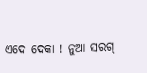ଏଦେ ଦେକା ! ନୁଆ ସରଗ୍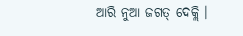ଆରି ନୁଆ ଜଗତ୍ ଦେକ୍ଲି ।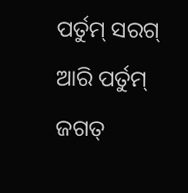ପର୍ତୁମ୍ ସରଗ୍ ଆରି ପର୍ତୁମ୍ ଜଗତ୍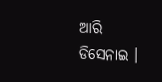ଆରି ଡିସେନାଇ ।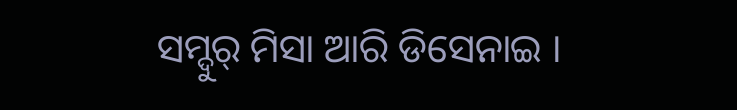ସମ୍ଦୁର୍ ମିସା ଆରି ଡିସେନାଇ ।